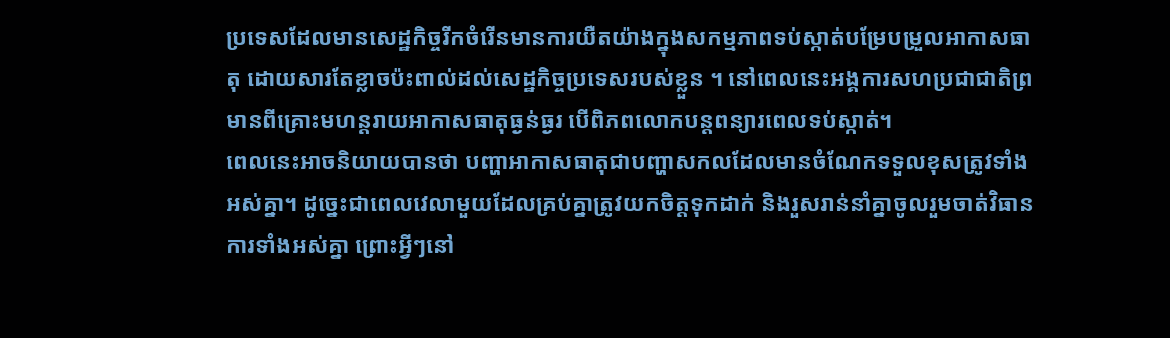ប្រទេសដែលមានសេដ្ឋកិច្ចរីកចំរើនមានការយឺតយ៉ាងក្នុងសកម្មភាពទប់ស្កាត់បម្រែបម្រួលអាកាសធាតុ ដោយសារតែខ្លាចប៉ះពាល់ដល់សេដ្ឋកិច្ចប្រទេសរបស់ខ្លួន ។ នៅពេលនេះអង្គការសហប្រជាជាតិព្រមានពីគ្រោះមហន្តរាយអាកាសធាតុធ្ងន់ធ្ងរ បើពិភពលោកបន្តពន្យារពេលទប់ស្កាត់។
ពេលនេះអាចនិយាយបានថា បញ្ហាអាកាសធាតុជាបញ្ហាសកលដែលមានចំណែកទទួលខុសត្រូវទាំងអស់គ្នា។ ដូច្នេះជាពេលវេលាមួយដែលគ្រប់គ្នាត្រូវយកចិត្តទុកដាក់ និងរួសរាន់នាំគ្នាចូលរួមចាត់វិធានការទាំងអស់គ្នា ព្រោះអ្វីៗនៅ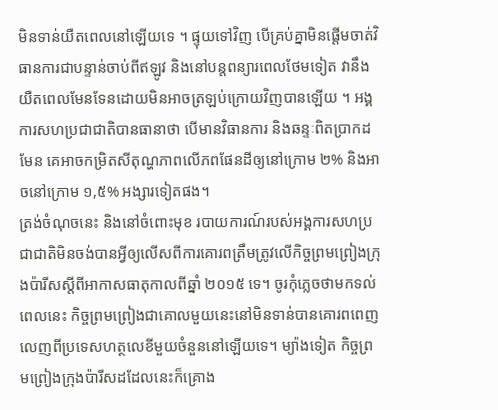មិនទាន់យឺតពេលនៅឡើយទេ ។ ផ្ទុយទៅវិញ បើគ្រប់គ្នាមិនផ្តើមចាត់វិធានការជាបន្ទាន់ចាប់ពីឥឡូវ និងនៅបន្តពន្យារពេលថែមទៀត វានឹងយឺតពេលមែនទែនដោយមិនអាចត្រឡប់ក្រោយវិញបានឡើយ ។ អង្គការសហប្រជាជាតិបានធានាថា បើមានវិធានការ និងឆន្ទៈពិតប្រាកដមែន គេអាចកម្រិតសីតុណ្ហភាពលើភពផែនដីឲ្យនៅក្រោម ២% និងអាចនៅក្រោម ១,៥% អង្សារទៀតផង។
ត្រង់ចំណុចនេះ និងនៅចំពោះមុខ របាយការណ៍របស់អង្គការសហប្រជាជាតិមិនចង់បានអ្វីឲ្យលើសពីការគោរពត្រឹមត្រូវលើកិច្ចព្រមព្រៀងក្រុងប៉ារីសស្តីពីអាកាសធាតុកាលពីឆ្នាំ ២០១៥ ទេ។ ចូរកុំភ្លេចថាមកទល់ពេលនេះ កិច្ចព្រមព្រៀងជាគោលមួយនេះនៅមិនទាន់បានគោរពពេញលេញពីប្រទេសហត្ថលេខីមួយចំនួននៅឡើយទេ។ ម្យ៉ាងទៀត កិច្ចព្រមព្រៀងក្រុងប៉ារីសដដែលនេះក៏គ្រោង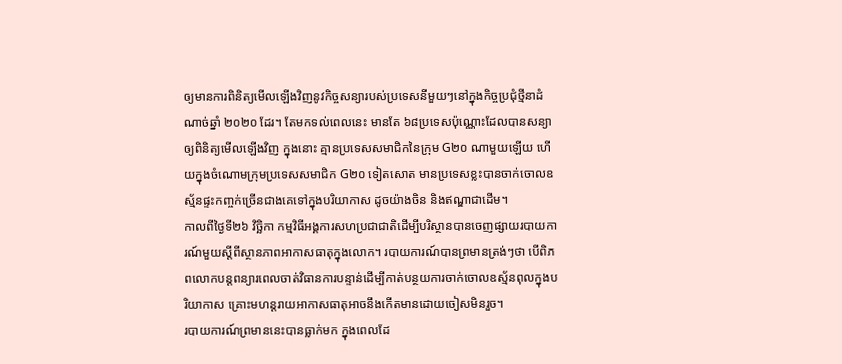ឲ្យមានការពិនិត្យមើលឡើងវិញនូវកិច្ចសន្យារបស់ប្រទេសនីមួយៗនៅក្នុងកិច្ចប្រជុំថ្មីនាដំណាច់ឆ្នាំ ២០២០ ដែរ។ តែមកទល់ពេលនេះ មានតែ ៦៨ប្រទេសប៉ុណ្ណោះដែលបានសន្យាឲ្យពិនិត្យមើលឡើងវិញ ក្នុងនោះ គ្មានប្រទេសសមាជិកនៃក្រុម G២០ ណាមួយឡើយ ហើយក្នុងចំណោមក្រុមប្រទេសសមាជិក G២០ ទៀតសោត មានប្រទេសខ្លះបានចាក់ចោលឧស្ម័នផ្ទះកញ្ចក់ច្រើនជាងគេទៅក្នុងបរិយាកាស ដូចយ៉ាងចិន និងឥណ្ឌាជាដើម។
កាលពីថ្ងៃទី២៦ វិច្ឆិកា កម្មវិធីអង្គការសហប្រជាជាតិដើម្បីបរិស្ថានបានចេញផ្សាយរបាយការណ៍មួយស្តីពីស្ថានភាពអាកាសធាតុក្នុងលោក។ របាយការណ៍បានព្រមានត្រង់ៗថា បើពិភពលោកបន្តពន្យារពេលចាត់វិធានការបន្ទាន់ដើម្បីកាត់បន្ថយការចាក់ចោលឧស្ម័នពុលក្នុងបរិយាកាស គ្រោះមហន្តរាយអាកាសធាតុអាចនឹងកើតមានដោយចៀសមិនរួច។
របាយការណ៍ព្រមាននេះបានធ្លាក់មក ក្នុងពេលដែ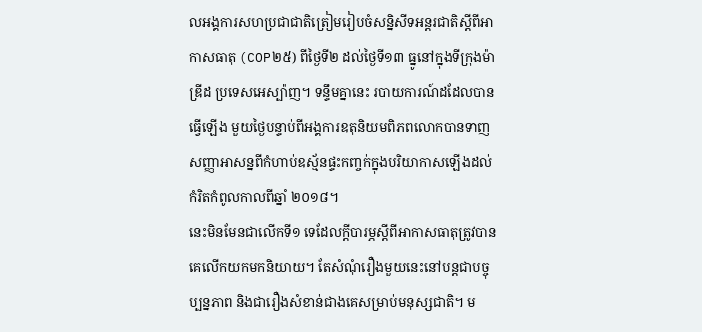លអង្គការសហប្រជាជាតិត្រៀមរៀបចំសន្និសីទអន្តរជាតិស្តីពីអាកាសធាតុ (COP២៥) ពីថ្ងៃទី២ ដល់ថ្ងៃទី១៣ ធ្នូនៅក្នុងទីក្រុងម៉ាឌ្រីដ ប្រទេសអេស្ប៉ាញ។ ទន្ទឹមគ្នានេះ របាយការណ៍ដដែលបានធ្វើឡើង មួយថ្ងៃបន្ទាប់ពីអង្គការឧតុនិយមពិភពលោកបានទាញសញ្ញាអាសន្នពីកំហាប់ឧស្ម័នផ្ទះកញ្ចក់ក្នុងបរិយាកាសឡើងដល់កំរិតកំពូលកាលពីឆ្នាំ ២០១៨។
នេះមិនមែនជាលើកទី១ ទេដែលក្តីបារម្ភស្តីពីអាកាសធាតុត្រូវបានគេលើកយកមកនិយាយ។ តែសំណុំរឿងមួយនេះនៅបន្តជាបច្ចុប្បន្នភាព និងជារឿងសំខាន់ជាងគេសម្រាប់មនុស្សជាតិ។ ម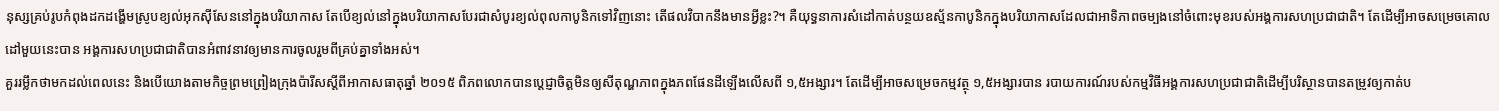នុស្សគ្រប់រូបកំពុងដកដង្ហើមស្រូបខ្យល់អុកស៊ីសែននៅក្នុងបរិយាកាស តែបើខ្យល់នៅក្នុងបរិយាកាសបែរជាសំបូរខ្យល់ពុលកាបូនិកទៅវិញនោះ តើផលវិបាកនឹងមានអ្វីខ្លះ?។ គឺយុទ្ធនាការសំដៅកាត់បន្ថយឧស្ម័នកាបូនិកក្នុងបរិយាកាសដែលជាអាទិភាពចម្បងនៅចំពោះមុខរបស់អង្គការសហប្រជាជាតិ។ តែដើម្បីអាចសម្រេចគោលដៅមួយនេះបាន អង្គការសហប្រជាជាតិបានអំពាវនាវឲ្យមានការចូលរួមពីគ្រប់គ្នាទាំងអស់។
គួររម្លឹកថាមកដល់ពេលនេះ និងបើយោងតាមកិច្ចព្រមព្រៀងក្រុងប៉ារីសស្តីពីអាកាសធាតុឆ្នាំ ២០១៥ ពិភពលោកបានប្តេជ្ញាចិត្តមិនឲ្យសីតុណ្ហភាពក្នុងភពផែនដីឡើងលើសពី ១,៥អង្សារ។ តែដើម្បីអាចសម្រេចកម្មវត្ថុ ១,៥អង្សារបាន របាយការណ៍របស់កម្មវិធីអង្គការសហប្រជាជាតិដើម្បីបរិស្ថានបានតម្រូវឲ្យកាត់ប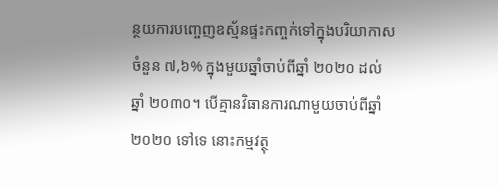ន្ថយការបញ្ចេញឧស្ម័នផ្ទះកញ្ចក់ទៅក្នុងបរិយាកាសចំនួន ៧,៦% ក្នុងមួយឆ្នាំចាប់ពីឆ្នាំ ២០២០ ដល់ឆ្នាំ ២០៣០។ បើគ្មានវិធានការណាមួយចាប់ពីឆ្នាំ ២០២០ ទៅទេ នោះកម្មវត្ថុ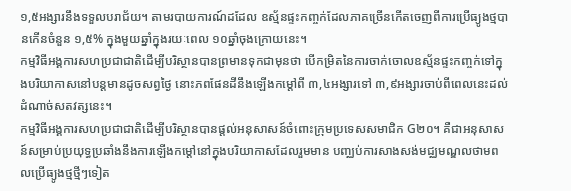១,៥អង្សារនឹងទទួលបរាជ័យ។ តាមរបាយការណ៍ដដែល ឧស្ម័នផ្ទះកញ្ចក់ដែលភាគច្រើនកើតចេញពីការប្រើធ្យូងថ្មបានកើនចំនួន ១,៥% ក្នុងមួយឆ្នាំក្នុងរយៈពេល ១០ឆ្នាំចុងក្រោយនេះ។
កម្មវិធីអង្គការសហប្រជាជាតិដើម្បីបរិស្ថានបានព្រមានទុកជាមុនថា បើកម្រិតនៃការចាក់ចោលឧស្ម័នផ្ទះកញ្ចក់ទៅក្នុងបរិយាកាសនៅបន្តមានដូចសព្វថ្ងៃ នោះភពផែនដីនឹងឡើងកម្តៅពី ៣,៤អង្សារទៅ ៣,៩អង្សារចាប់ពីពេលនេះដល់ដំណាច់សតវត្សនេះ។
កម្មវិធីអង្គការសហប្រជាជាតិដើម្បីបរិស្ថានបានផ្តល់អនុសាសន៍ចំពោះក្រុមប្រទេសសមាជិក G២០។ គឺជាអនុសាសន៍សម្រាប់ប្រយុទ្ធប្រឆាំងនឹងការឡើងកម្តៅនៅក្នុងបរិយាកាសដែលរួមមាន បញ្ឈប់ការសាងសង់មជ្ឈមណ្ឌលថាមពលប្រើធ្យូងថ្មថ្មីៗទៀត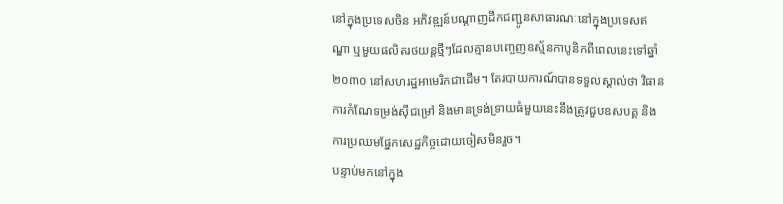នៅក្នុងប្រទេសចិន អភិវឌ្ឍន៍បណ្តាញដឹកជញ្ជូនសាធារណៈនៅក្នុងប្រទេសឥណ្ឌា ឬមួយផលិតរថយន្តថ្មីៗដែលគ្មានបញ្ចេញឧស្ម័នកាបូនិកពីពេលនេះទៅឆ្នាំ ២០៣០ នៅសហរដ្ឋអាមេរិកជាដើម។ តែរបាយការណ៍បានទទួលស្គាល់ថា វិធានការកំណែទម្រង់ស៊ីជម្រៅ និងមានទ្រង់ទ្រាយធំមួយនេះនឹងត្រូវជួបឧសបគ្គ និងការប្រឈមផ្នែកសេដ្ឋកិច្ចដោយចៀសមិនរួច។
បន្ទាប់មកនៅក្នុង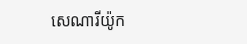សេណារីយ៉ូក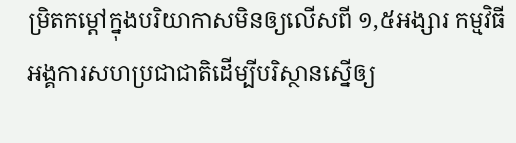ម្រិតកម្តៅក្នុងបរិយាកាសមិនឲ្យលើសពី ១,៥អង្សារ កម្មវិធីអង្គការសហប្រជាជាតិដើម្បីបរិស្ថានស្នើឲ្យ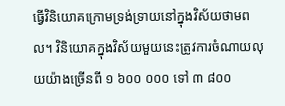ធ្វើវិនិយោគក្រោមទ្រង់ទ្រាយនៅក្នុងវិស័យថាមពល។ វិនិយោគក្នុងវិស័យមួយនេះត្រូវការចំណាយលុយយ៉ាងច្រើនពី ១ ៦០០ ០០០ ទៅ ៣ ៨០០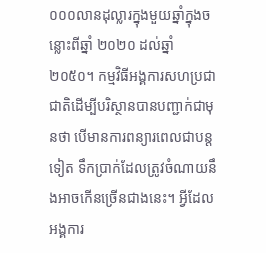០០០លានដុល្លារក្នុងមួយឆ្នាំក្នុងចន្លោះពីឆ្នាំ ២០២០ ដល់ឆ្នាំ ២០៥០។ កម្មវិធីអង្គការសហប្រជាជាតិដើម្បីបរិស្ថានបានបញ្ជាក់ជាមុនថា បើមានការពន្យារពេលជាបន្តទៀត ទឹកប្រាក់ដែលត្រូវចំណាយនឹងអាចកើនច្រើនជាងនេះ។ អ្វីដែលអង្គការ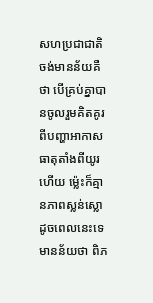សហប្រជាជាតិចង់មានន័យគឺថា បើគ្រប់គ្នាបានចូលរួមគិតគូរពីបញ្ហាអាកាសធាតុតាំងពីយូរហើយ ម្ល៉េះក៏គ្មានភាពស្លន់ស្លោដូចពេលនេះទេ មានន័យថា ពិភ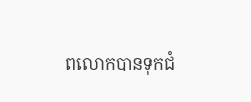ពលោកបានទុកជំ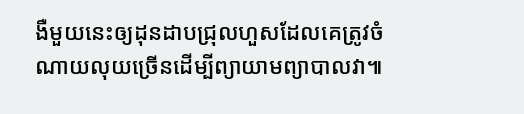ងឺមួយនេះឲ្យដុនដាបជ្រុលហួសដែលគេត្រូវចំណាយលុយច្រើនដើម្បីព្យាយាមព្យាបាលវា៕